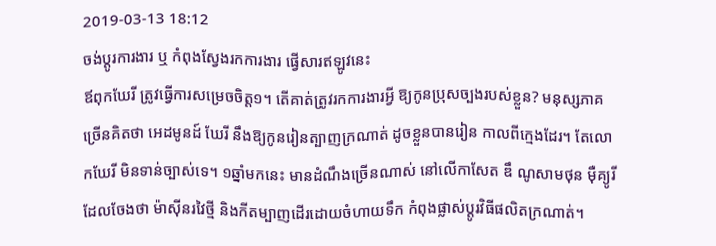2019-03-13 18:12
ចង់ប្តូរការងារ ឬ កំពុងស្វែងរកការងារ ផ្វើសារឥឡូវនេះ
ឪពុកឃែរី ត្រូវធ្វើការសម្រេចចិត្ត១។ តើគាត់ត្រូវរកការងារអ្វី ឱ្យកូនប្រុសច្បងរបស់ខ្លួន? មនុស្សភាគច្រើនគិតថា អេដមូនដ៍ ឃែរី នឹងឱ្យកូនរៀនត្បាញក្រណាត់ ដូចខ្លួនបានរៀន កាលពីក្មេងដែរ។ តែលោកឃែរី មិនទាន់ច្បាស់ទេ។ ១ឆ្នាំមកនេះ មានដំណឹងច្រើនណាស់ នៅលើកាសែត ឌឹ ណូសាមថុន ម៉ឺគ្យូរី ដែលចែងថា ម៉ាស៊ីនរវៃថ្មី និងកីតម្បាញដើរដោយចំហាយទឹក កំពុងផ្លាស់ប្ដូរវិធីផលិតក្រណាត់។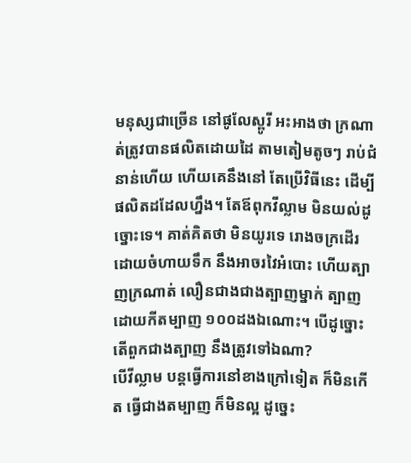មនុស្សជាច្រើន នៅផូលែស្ពូរី អះអាងថា ក្រណាត់ត្រូវបានផលិតដោយដៃ តាមតៀមតូចៗ រាប់ជំនាន់ហើយ ហើយគេនឹងនៅ តែប្រើវិធីនេះ ដើម្បីផលិតដដែលហ្នឹង។ តែឪពុកវីល្លាម មិនយល់ដូច្នោះទេ។ គាត់គិតថា មិនយូរទេ រោងចក្រដើរដោយចំហាយទឹក នឹងអាចរវៃអំបោះ ហើយត្បាញក្រណាត់ លឿនជាងជាងត្បាញម្នាក់ ត្បាញដោយកីតម្បាញ ១០០ដងឯណោះ។ បើដូច្នោះ តើពួកជាងត្បាញ នឹងត្រូវទៅឯណា?
បើវីល្លាម បន្តធ្វើការនៅខាងក្រៅទៀត ក៏មិនកើត ធ្វើជាងតម្បាញ ក៏មិនល្អ ដូច្នេះ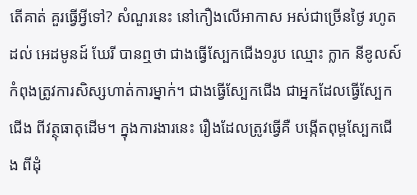តើគាត់ គួរធ្វើអ្វីទៅ? សំណួរនេះ នៅកឿងលើអាកាស អស់ជាច្រើនថ្ងៃ រហូតដល់ អេដមូនដ៍ ឃែរី បានឮថា ជាងធ្វើស្បែកជើង១រូប ឈ្មោះ ក្លាក នីខូលស៍ កំពុងត្រូវការសិស្សហាត់ការម្នាក់។ ជាងធ្វើស្បែកជើង ជាអ្នកដែលធ្វើស្បែកជើង ពីវត្ថុធាតុដើម។ ក្នុងការងារនេះ រឿងដែលត្រូវធ្វើគឺ បង្កើតពុម្ពស្បែកជើង ពីដុំ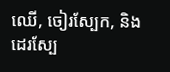ឈើ, ចៀរស្បែក, និងដេរស្បែ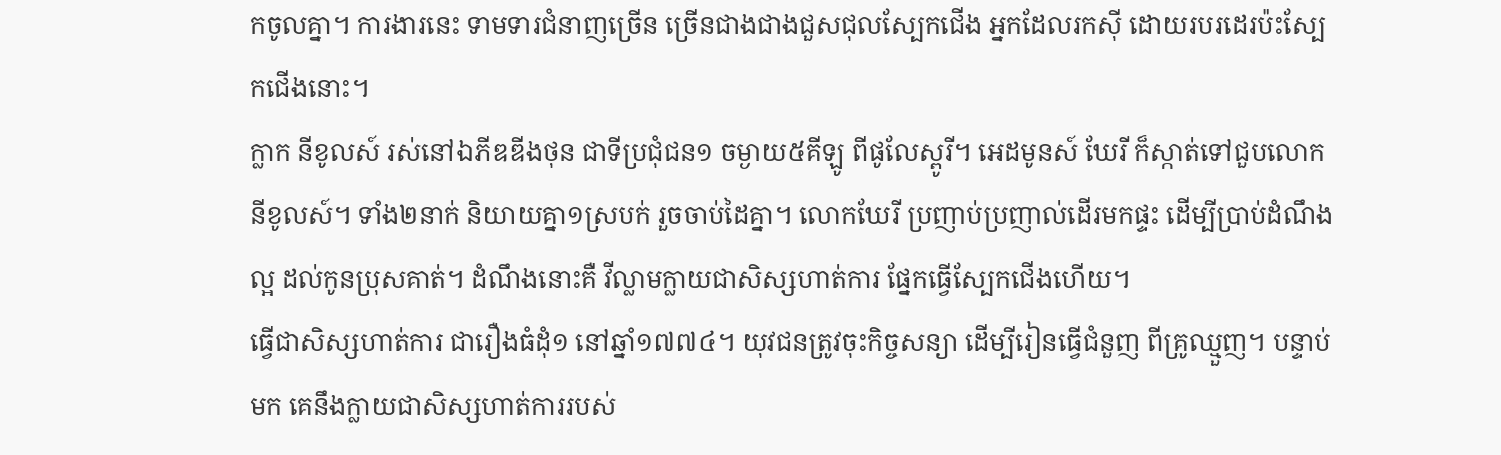កចូលគ្នា។ ការងារនេះ ទាមទារជំនាញច្រើន ច្រើនជាងជាងជួសជុលស្បែកជើង អ្នកដែលរកស៊ី ដោយរបរដេរប៉ះស្បែកជើងនោះ។
ក្លាក នីខូលស៍ រស់នៅឯភីឌឌីងថុន ជាទីប្រជុំជន១ ចម្ងាយ៥គីឡូ ពីផូលែស្ពូរី។ អេដមូនស៍ ឃែរី ក៏ស្កាត់ទៅជួបលោកនីខូលស៍។ ទាំង២នាក់ និយាយគ្នា១ស្របក់ រួចចាប់ដៃគ្នា។ លោកឃែរី ប្រញាប់ប្រញាល់ដើរមកផ្ទះ ដើម្បីប្រាប់ដំណឹងល្អ ដល់កូនប្រុសគាត់។ ដំណឹងនោះគឺ វីល្លាមក្លាយជាសិស្សហាត់ការ ផ្នែកធ្វើស្បែកជើងហើយ។
ធ្វើជាសិស្សហាត់ការ ជារឿងធំដុំ១ នៅឆ្នាំ១៧៧៤។ យុវជនត្រូវចុះកិច្ចសន្យា ដើម្បីរៀនធ្វើជំនួញ ពីគ្រូឈ្មួញ។ បន្ទាប់មក គេនឹងក្លាយជាសិស្សហាត់ការរបស់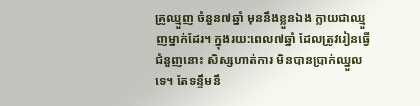គ្រូឈ្មួញ ចំនួន៧ឆ្នាំ មុននឹងខ្លួនឯង ក្លាយជាឈ្មួញម្នាក់ដែរ។ ក្នុងរយ:ពេល៧ឆ្នាំ ដែលត្រូវរៀនធ្វើជំនួញនោះ សិស្សហាត់ការ មិនបានប្រាក់ឈ្នួលទេ។ តែទន្ទឹមនឹ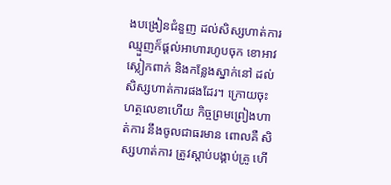ងបង្រៀនជំនួញ ដល់សិស្សហាត់ការ ឈ្មួញក៏ផ្ដល់អាហារហូបចុក ខោអាវស្លៀកពាក់ និងកន្លែងស្នាក់នៅ ដល់សិស្សហាត់ការផងដែរ។ ក្រោយចុះហត្ថលេខាហើយ កិច្ចព្រមព្រៀងហាត់ការ នឹងចូលជាធរមាន ពោលគឺ សិស្សហាត់ការ ត្រូវស្ដាប់បង្គាប់គ្រូ ហើ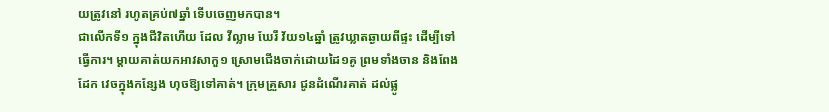យត្រូវនៅ រហូតគ្រប់៧ឆ្នាំ ទើបចេញមកបាន។
ជាលើកទី១ ក្នុងជីវិតហើយ ដែល វីល្លាម ឃែរី វ័យ១៤ឆ្នាំ ត្រូវឃ្លាតឆ្ងាយពីផ្ទះ ដើម្បីទៅធ្វើការ។ ម្ដាយគាត់យកអាវសាកួ១ ស្រោមជើងចាក់ដោយដៃ១គូ ព្រមទាំងចាន និងពែងដែក វេចក្នុងកន្សែង ហុចឱ្យទៅគាត់។ ក្រុមគ្រួសារ ជូនដំណើរគាត់ ដល់ផ្លូ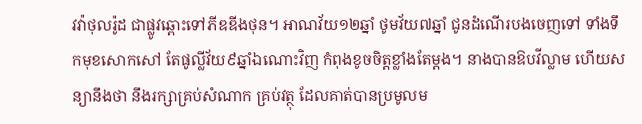វវ៉ាថុលរ៉ូដ ជាផ្លូវឆ្ពោះទៅភីឌឌីងថុន។ អាណវ័យ១២ឆ្នាំ ថូមវ័យ៧ឆ្នាំ ជូនដំណើរបងចេញទៅ ទាំងទឹកមុខសោកសៅ តែផូល្លីវ័យ៩ឆ្នាំឯណោះវិញ កំពុងខូចចិត្តខ្លាំងតែម្ដង។ នាងបានឱបវីល្លាម ហើយសន្យានឹងថា នឹងរក្សាគ្រប់សំណាក គ្រប់វត្ថុ ដែលគាត់បានប្រមូលម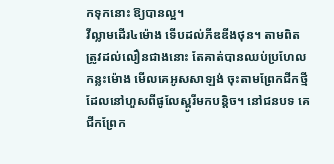កទុកនោះ ឱ្យបានល្អ។
វីល្លាមដើរ៤ម៉ោង ទើបដល់ភីឌឌីងថុន។ តាមពិត ត្រូវដល់លឿនជាងនោះ តែគាត់បានឈប់ប្រហែលកន្លះម៉ោង មើលគេអូសសាឡង់ ចុះតាមព្រែកជីកថ្មី ដែលនៅហួសពីផូលែស្ពូរីមកបន្តិច។ នៅជនបទ គេជីកព្រែក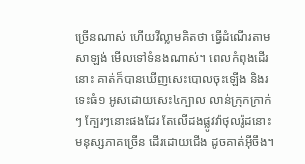ច្រើនណាស់ ហើយវីល្លាមគិតថា ធ្វើដំណើរតាមសាឡង់ មើលទៅទំនងណាស់។ ពេលកំពុងដើរនោះ គាត់ក៏បានឃើញសេះបោលចុះឡើង និងរទេះធំ១ អូសដោយសេះ៤ក្បាល លាន់ក្រុកក្រាក់ៗ ក្បែរៗនោះផងដែរ តែលើដងផ្លូវវ៉ាថុលរ៉ូដនោះ មនុស្សភាគច្រើន ដើរដោយជើង ដូចគាត់អ៊ីចឹង។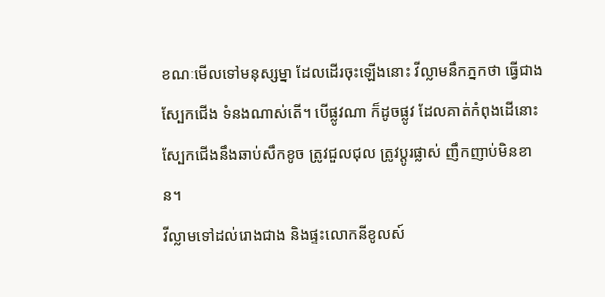ខណៈមើលទៅមនុស្សម្នា ដែលដើរចុះឡើងនោះ វីល្លាមនឹកភ្នកថា ធ្វើជាងស្បែកជើង ទំនងណាស់តើ។ បើផ្លូវណា ក៏ដូចផ្លូវ ដែលគាត់កំពុងដើនោះ ស្បែកជើងនឹងឆាប់សឹកខូច ត្រូវជួលជុល ត្រូវប្ដូរផ្លាស់ ញឹកញាប់មិនខាន។
វីល្លាមទៅដល់រោងជាង និងផ្ទះលោកនីខូលស៍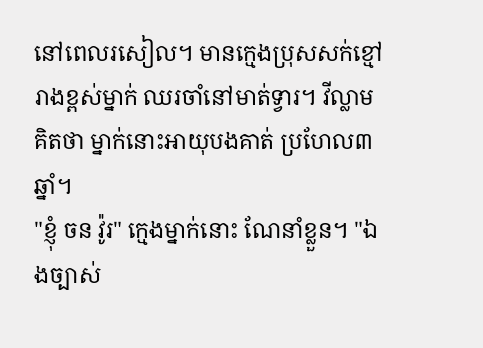នៅពេលរសៀល។ មានក្មេងប្រុសសក់ខ្មៅរាងខ្ពស់ម្នាក់ ឈរចាំនៅមាត់ទ្វារ។ វីល្លាមគិតថា ម្នាក់នោះអាយុបងគាត់ ប្រហែល៣ឆ្នាំ។
"ខ្ញុំ ចន វ៉ូរ" ក្មេងម្នាក់នោះ ណែនាំខ្លួន។ "ឯងច្បាស់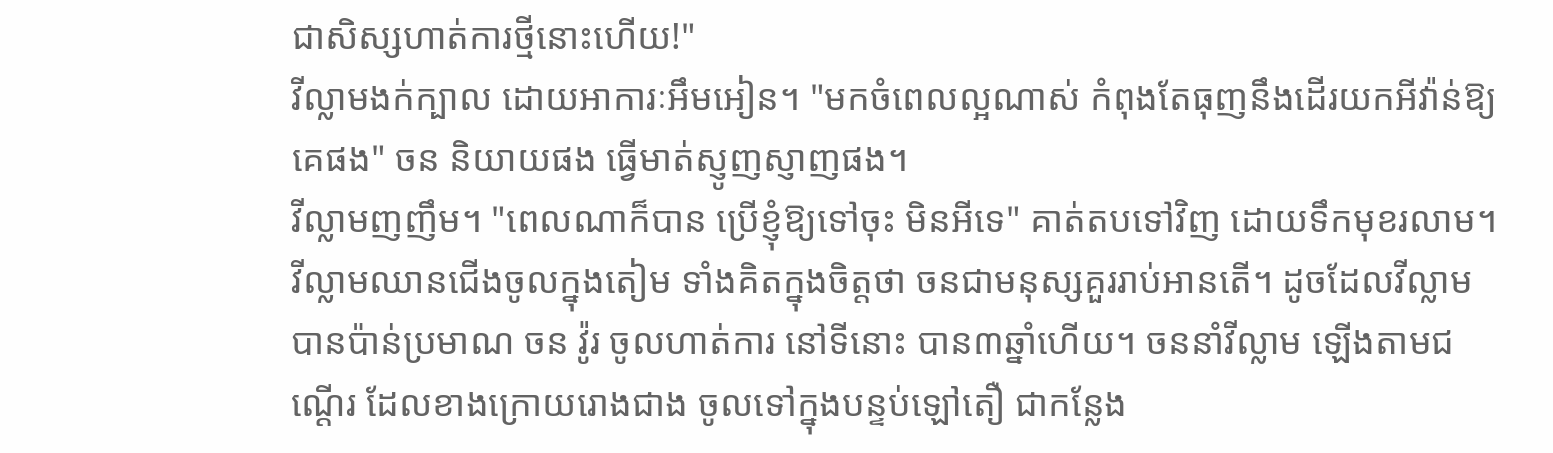ជាសិស្សហាត់ការថ្មីនោះហើយ!"
វីល្លាមងក់ក្បាល ដោយអាការៈអឹមអៀន។ "មកចំពេលល្អណាស់ កំពុងតែធុញនឹងដើរយកអីវ៉ាន់ឱ្យគេផង" ចន និយាយផង ធ្វើមាត់ស្ញូញស្ញាញផង។
វីល្លាមញញឹម។ "ពេលណាក៏បាន ប្រើខ្ញុំឱ្យទៅចុះ មិនអីទេ" គាត់តបទៅវិញ ដោយទឹកមុខរលាម។
វីល្លាមឈានជើងចូលក្នុងតៀម ទាំងគិតក្នុងចិត្តថា ចនជាមនុស្សគួររាប់អានតើ។ ដូចដែលវីល្លាម បានប៉ាន់ប្រមាណ ចន វ៉ូរ ចូលហាត់ការ នៅទីនោះ បាន៣ឆ្នាំហើយ។ ចននាំវីល្លាម ឡើងតាមជណ្ដើរ ដែលខាងក្រោយរោងជាង ចូលទៅក្នុងបន្ទប់ឡៅតឿ ជាកន្លែង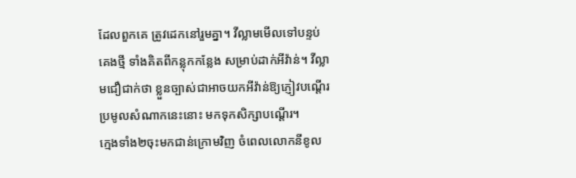ដែលពួកគេ ត្រូវដេកនៅរួមគ្នា។ វីល្លាមមើលទៅបន្ទប់គេងថ្មី ទាំងគិតពីកន្លុកកន្លែង សម្រាប់ដាក់អីវ៉ាន់។ វីល្លាមជឿជាក់ថា ខ្លួនច្បាស់ជាអាចយកអីវ៉ាន់ឱ្យភ្ញៀវបណ្ដើរ ប្រមូលសំណាកនេះនោះ មកទុកសិក្សាបណ្ដើរ។
ក្មេងទាំង២ចុះមកជាន់ក្រោមវិញ ចំពេលលោកនីខូល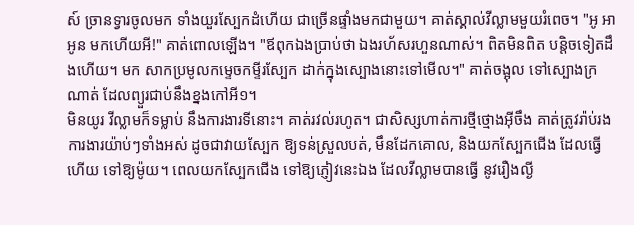ស៍ ច្រានទ្វារចូលមក ទាំងយួរស្បែកដំហើយ ជាច្រើនផ្ទាំងមកជាមួយ។ គាត់ស្គាល់វីល្លាមមួយរំពេច។ "អូ អាអូន មកហើយអី!" គាត់ពោលឡើង។ "ឪពុកឯងប្រាប់ថា ឯងរហ័សរហួនណាស់។ ពិតមិនពិត បន្តិចទៀតដឹងហើយ។ មក សាកប្រមូលកម្ទេចកម្ទីរស្បែក ដាក់ក្នុងស្បោងនោះទៅមើល។" គាត់ចង្អុល ទៅស្បោងក្រណាត់ ដែលព្យួរជាប់នឹងខ្នងកៅអី១។
មិនយូរ វីល្លាមក៏ទម្លាប់ នឹងការងារទីនោះ។ គាត់រវល់រហូត។ ជាសិស្សហាត់ការថី្មថ្មោងអ៊ីចឹង គាត់ត្រូវរ៉ាប់រងការងារយ៉ាប់ៗទាំងអស់ ដូចជាវាយស្បែក ឱ្យទន់ស្រួលបត់, មឹនដែកគោល, និងយកស្បែកជើង ដែលធ្វើហើយ ទៅឱ្យម៉ូយ។ ពេលយកស្បែកជើង ទៅឱ្យភ្ញៀវនេះឯង ដែលវីល្លាមបានធ្វើ នូវរឿងល្ងី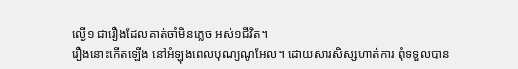ល្ងើ១ ជារឿងដែលគាត់ចាំមិនភ្លេច អស់១ជីវិត។
រឿងនោះកើតឡើង នៅអំឡុងពេលបុណ្យណូអែល។ ដោយសារសិស្សហាត់ការ ពុំទទួលបាន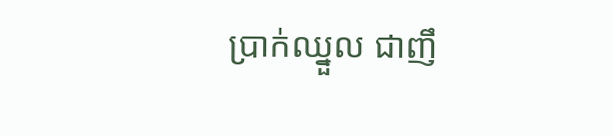ប្រាក់ឈ្នួល ជាញឹ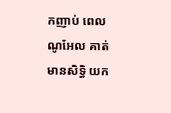កញាប់ ពេលណូអែល គាត់មានសិទ្ធិ យក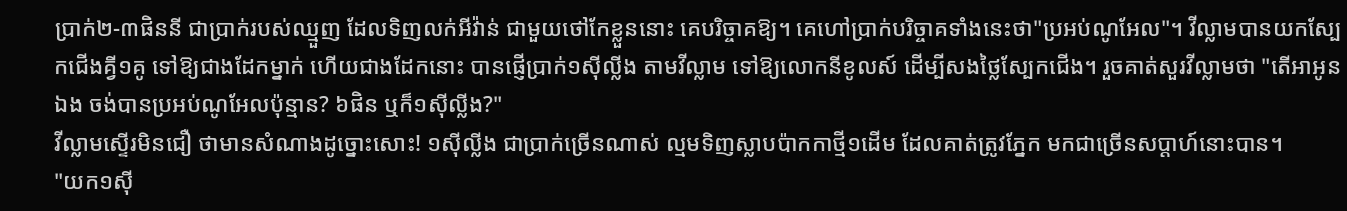ប្រាក់២-៣ផិននី ជាប្រាក់របស់ឈ្មួញ ដែលទិញលក់អីវ៉ាន់ ជាមួយថៅកែខ្លួននោះ គេបរិច្ចាគឱ្យ។ គេហៅប្រាក់បរិច្ចាគទាំងនេះថា"ប្រអប់ណូអែល"។ វីល្លាមបានយកស្បែកជើងគ្វី១គូ ទៅឱ្យជាងដែកម្នាក់ ហើយជាងដែកនោះ បានផ្ញើប្រាក់១ស៊ីល្លីង តាមវីល្លាម ទៅឱ្យលោកនីខូលស៍ ដើម្បីសងថ្លៃស្បែកជើង។ រួចគាត់សួរវីល្លាមថា "តើអាអូនឯង ចង់បានប្រអប់ណូអែលប៉ុន្មាន? ៦ផិន ឬក៏១ស៊ីល្លីង?"
វីល្លាមស្ទើរមិនជឿ ថាមានសំណាងដូច្នោះសោះ! ១ស៊ីល្លីង ជាប្រាក់ច្រើនណាស់ ល្មមទិញស្លាបប៉ាកកាថ្មី១ដើម ដែលគាត់ត្រូវភ្នែក មកជាច្រើនសប្ដាហ៍នោះបាន។
"យក១ស៊ី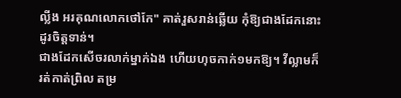ល្លីង អរគុណលោកថៅកែ" គាត់រួសរាន់ឆ្លើយ កុំឱ្យជាងដែកនោះដូរចិត្តទាន់។
ជាងដែកសើចរលាក់ម្នាក់ឯង ហើយហុចកាក់១មកឱ្យ។ វីល្លាមក៏រត់កាត់ព្រិល តម្រ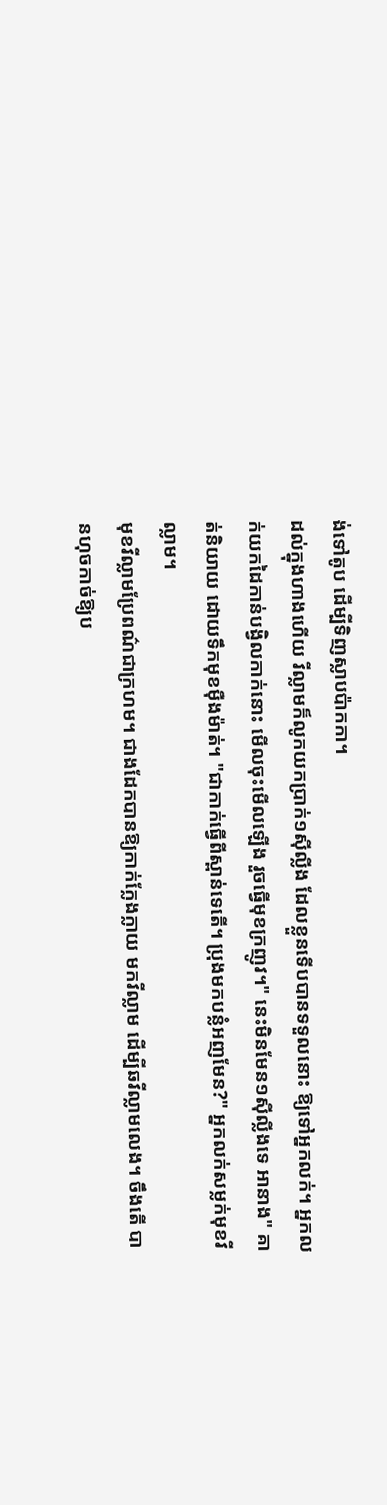ង់ទៅតូប ដើម្បីទិញស្លាបប៉ាកកា។
ដល់ក្នុងហាងហើយ វីល្លាមក៏លូកយកប្រាក់១ស៊ីល្លីង ដែលខ្លួនទើបបានទទួលនោះ ឱ្យទៅអ្នកលក់។ អ្នកលក់យកដៃកាន់បង្វិលកាក់នោះ មើលចុះមើលឡើង រួចធ្វើមុខក្រញូវ។" នេះមិនមែន១ស៊ីល្លីងទេ អានាង" គាត់និយាយ ដោយទឹកមុខម៉ឺងម៉ាត់។ "ជាកាក់ធ្វើពីស្ពាន់ទេតើ។ ប្រុងមកបន្លំអញមែន?" អ្នកលក់សម្លក់មុខវីល្លាម។
មុខវីល្លាមប្រែពណ៌ជាក្រហម។ ជាងដែកបានឱ្យកាក់ក្លែងក្លាយ មកវីល្លាម ដើម្បីឆវីល្លាមលេង។ ចឹងតើ បានហុចកាច់ឱ្យប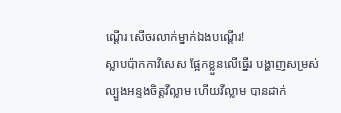ណ្ដើរ សើចរលាក់ម្នាក់ឯងបណ្ដើរ!
ស្លាបប៉ាកកាវិសេស ផ្អែកខ្លួនលើធ្នើរ បង្ហាញសម្រស់ ល្បួងអន្ទងចិត្តវីល្លាម ហើយវីល្លាម បានដាក់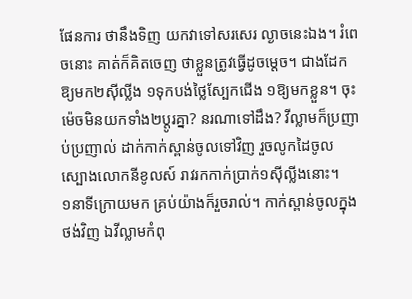ផែនការ ថានឹងទិញ យកវាទៅសរសេរ ល្ងាចនេះឯង។ រំពេចនោះ គាត់ក៏គិតចេញ ថាខ្លួនត្រូវធ្វើដូចម្ដេច។ ជាងដែកឱ្យមក២ស៊ីល្លីង ១ទុកបង់ថ្លៃស្បែកជើង ១ឱ្យមកខ្លួន។ ចុះម៉េចមិនយកទាំង២ប្ដូរគ្នា? នរណាទៅដឹង? វីល្លាមក៏ប្រញាប់ប្រញាល់ ដាក់កាក់ស្ពាន់ចូលទៅវិញ រួចលូកដៃចូលស្បោងលោកនីខូលស៍ រាវរកកាក់ប្រាក់១ស៊ីល្លីងនោះ។
១នាទីក្រោយមក គ្រប់យ៉ាងក៏រួចរាល់។ កាក់ស្ពាន់ចូលក្នុងថង់វិញ ឯវីល្លាមកំពុ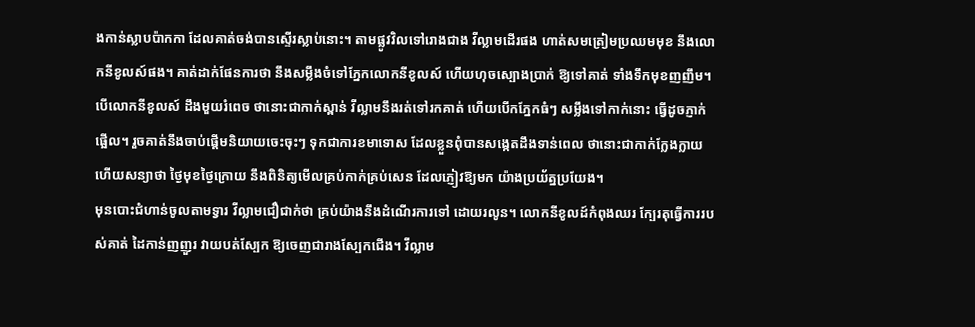ងកាន់ស្លាបប៉ាកកា ដែលគាត់ចង់បានស្ទើរស្លាប់នោះ។ តាមផ្លូវវិលទៅរោងជាង វីល្លាមដើរផង ហាត់សមត្រៀមប្រឈមមុខ នឹងលោកនីខូលស៍ផង។ គាត់ដាក់ផែនការថា នឹងសម្លឹងចំទៅភ្នែកលោកនីខូលស៍ ហើយហុចស្បោងប្រាក់ ឱ្យទៅគាត់ ទាំងទឹកមុខញញឹម។ បើលោកនីខូលស៍ ដឹងមួយរំពេច ថានោះជាកាក់ស្ពាន់ វីល្លាមនឹងរត់ទៅរកគាត់ ហើយបើកភ្នែកធំៗ សម្លឹងទៅកាក់នោះ ធ្វើដូចភ្ញាក់ផ្អើល។ រួចគាត់នឹងចាប់ផ្ដើមនិយាយចេះចុះៗ ទុកជាការខមាទោស ដែលខ្លួនពុំបានសង្កេតដឹងទាន់ពេល ថានោះជាកាក់ក្លែងក្លាយ ហើយសន្យាថា ថ្ងៃមុខថ្ងៃក្រោយ នឹងពិនិត្យមើលគ្រប់កាក់គ្រប់សេន ដែលភ្ញៀវឱ្យមក យ៉ាងប្រយ័ត្នប្រយែង។
មុនបោះជំហាន់ចូលតាមទ្វារ វីល្លាមជឿជាក់ថា គ្រប់យ៉ាងនឹងដំណើរការទៅ ដោយរលូន។ លោកនីខូលដ៍កំពុងឈរ ក្បែរតុធ្វើការរបស់គាត់ ដៃកាន់ញញួរ វាយបត់ស្បែក ឱ្យចេញជារាងស្បែកជើង។ វីល្លាម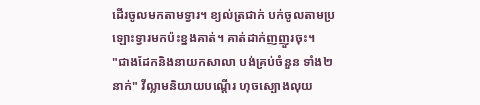ដើរចូលមកតាមទ្វារ។ ខ្យល់ត្រជាក់ បក់ចូលតាមប្រឡោះទ្វារមកប៉ះខ្នងគាត់។ គាត់ដាក់ញញួរចុះ។
"ជាងដែកនិងនាយកសាលា បង់គ្រប់ចំនួន ទាំង២នាក់" វីល្លាមនិយាយបណ្ដើរ ហុចស្បោងលុយ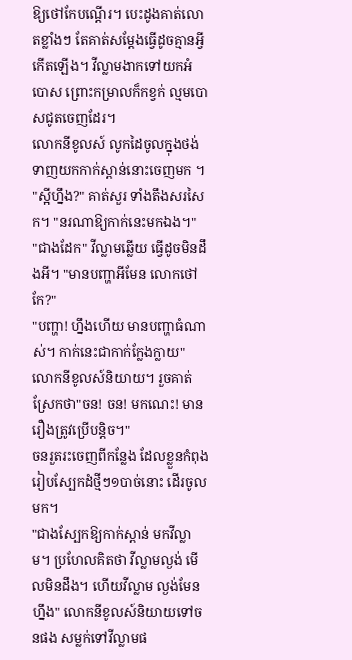ឱ្យថៅកែបណ្ដើរ។ បេះដូងគាត់លោតខ្លាំងៗ តែគាត់សម្ដែងធ្វើដូចគ្មានអ្វីកើតឡើង។ វីល្លាមងាកទៅយកអំបោស ព្រោះកម្រាលក៏កខ្វក់ ល្មមបោសជូតចេញដែរ។
លោកនីខូលស៍ លូកដៃចូលក្នុងថង់ ទាញយកកាក់ស្ពាន់នោះចេញមក ។ "ស្អីហ្នឹង?" គាត់សួរ ទាំងតឹងសរសៃក។ "នរណាឱ្យកាក់នេះមកឯង។"
"ជាងដែក" វីល្លាមឆ្លើយ ធ្វើដូចមិនដឹងអី។ "មានបញ្ហាអីមែន លោកថៅកែ?"
"បញ្ហា! ហ្នឹងហើយ មានបញ្ហាធំណាស់។ កាក់នេះជាកាក់ក្លែងក្លាយ" លោកនីខូលស៍និយាយ។ រួចគាត់ស្រែកថា"ចន! ចន! មកណេះ! មានរឿងត្រូវប្រើបន្ដិច។"
ចនរួតរះចេញពីកន្លែង ដែលខ្លួនកំពុងរៀបស្បែកដំថ្មីៗ១បាច់នោះ ដើរចូលមក។
"ជាងស្បែកឱ្យកាក់ស្ពាន់ មកវីល្លាម។ ប្រហែលគិតថា វីល្លាមល្ងង់ មើលមិនដឹង។ ហើយវីល្លាម ល្ងង់មែនហ្នឹង" លោកនីខូលស៍និយាយទៅចនផង សម្លក់ទៅវីល្លាមផ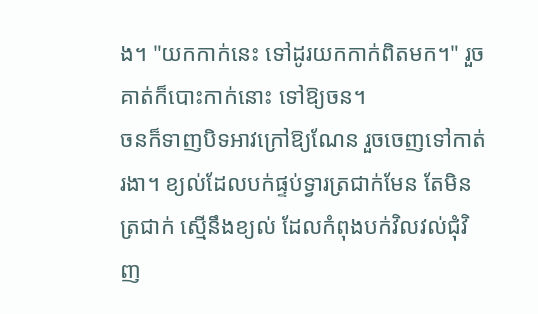ង។ "យកកាក់នេះ ទៅដូរយកកាក់ពិតមក។" រួចគាត់ក៏បោះកាក់នោះ ទៅឱ្យចន។
ចនក៏ទាញបិទអាវក្រៅឱ្យណែន រួចចេញទៅកាត់រងា។ ខ្យល់ដែលបក់ផ្ទប់ទ្វារត្រជាក់មែន តែមិនត្រជាក់ ស្មើនឹងខ្យល់ ដែលកំពុងបក់វិលវល់ជុំវិញ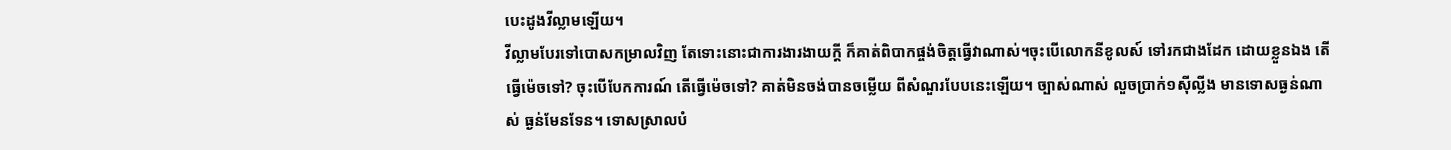បេះដូងវីល្លាមឡើយ។
វីល្លាមបែរទៅបោសកម្រាលវិញ តែទោះនោះជាការងារងាយក្ដី ក៏គាត់ពិបាកផ្ចង់ចិត្តធ្វើវាណាស់។ចុះបើលោកនីខូលស៍ ទៅរកជាងដែក ដោយខ្លួនឯង តើធ្វើម៉េចទៅ? ចុះបើបែកការណ៍ តើធ្វើម៉េចទៅ? គាត់មិនចង់បានចម្លើយ ពីសំណួរបែបនេះឡើយ។ ច្បាស់ណាស់ លួចប្រាក់១ស៊ីល្លីង មានទោសធ្ងន់ណាស់ ធ្ងន់មែនទែន។ ទោសស្រាលបំ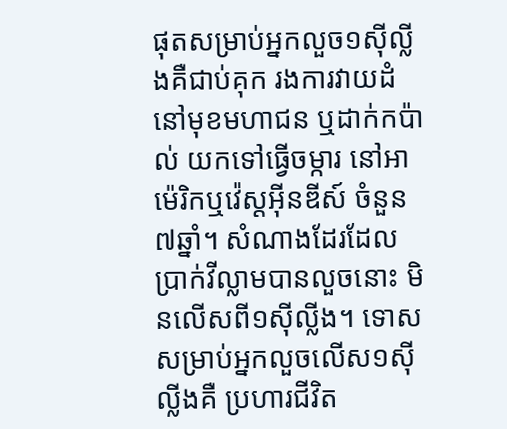ផុតសម្រាប់អ្នកលួច១ស៊ីល្លីងគឺជាប់គុក រងការវាយដំនៅមុខមហាជន ឬដាក់កប៉ាល់ យកទៅធ្វើចម្ការ នៅអាម៉េរិកឬវ៉េស្ដអ៊ីនឌីស៍ ចំនួន៧ឆ្នាំ។ សំណាងដែរដែលប្រាក់វីល្លាមបានលួចនោះ មិនលើសពី១ស៊ីល្លីង។ ទោសសម្រាប់អ្នកលួចលើស១ស៊ីល្លីងគឺ ប្រហារជីវិត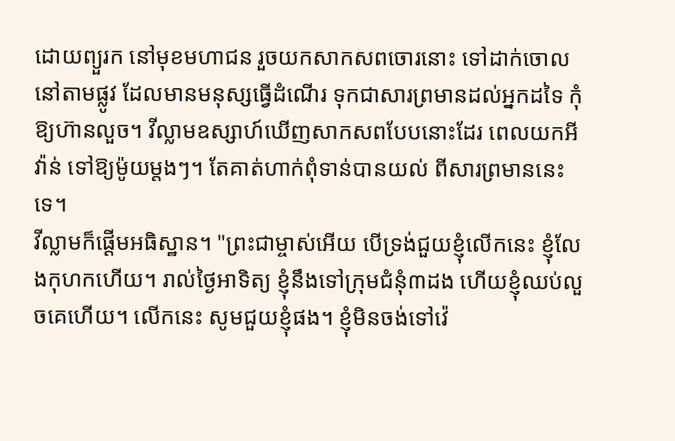ដោយព្យួរក នៅមុខមហាជន រួចយកសាកសពចោរនោះ ទៅដាក់ចោល នៅតាមផ្លូវ ដែលមានមនុស្សធ្វើដំណើរ ទុកជាសារព្រមានដល់អ្នកដទៃ កុំឱ្យហ៊ានលួច។ វីល្លាមឧស្សាហ៍ឃើញសាកសពបែបនោះដែរ ពេលយកអីវ៉ាន់ ទៅឱ្យម៉ូយម្ដងៗ។ តែគាត់ហាក់ពុំទាន់បានយល់ ពីសារព្រមាននេះទេ។
វីល្លាមក៏ផ្ដើមអធិស្ឋាន។ "ព្រះជាម្ចាស់អើយ បើទ្រង់ជួយខ្ញុំលើកនេះ ខ្ញុំលែងកុហកហើយ។ រាល់ថ្ងៃអាទិត្យ ខ្ញុំនឹងទៅក្រុមជំនុំ៣ដង ហើយខ្ញុំឈប់លួចគេហើយ។ លើកនេះ សូមជួយខ្ញុំផង។ ខ្ញុំមិនចង់ទៅវ៉េ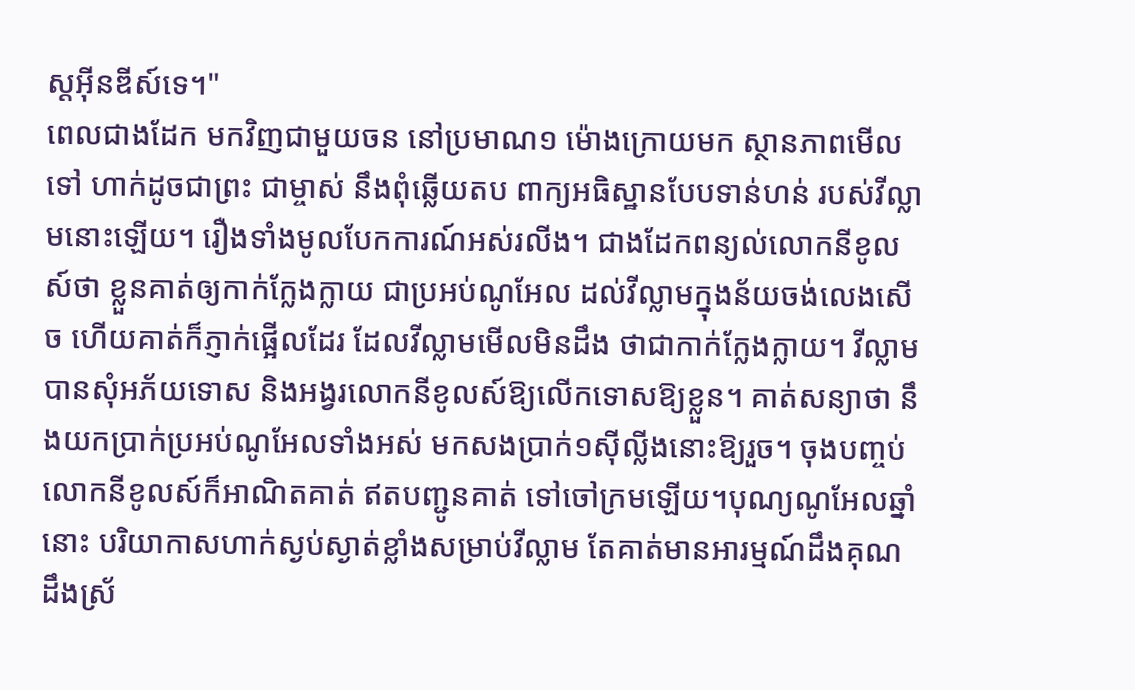ស្ដអ៊ីនឌីស៍ទេ។"
ពេលជាងដែក មកវិញជាមួយចន នៅប្រមាណ១ ម៉ោងក្រោយមក ស្ថានភាពមើលទៅ ហាក់ដូចជាព្រះ ជាម្ចាស់ នឹងពុំឆ្លើយតប ពាក្យអធិស្ឋានបែបទាន់ហន់ របស់វីល្លាមនោះឡើយ។ រឿងទាំងមូលបែកការណ៍អស់រលីង។ ជាងដែកពន្យល់លោកនីខូលស៍ថា ខ្លួនគាត់ឲ្យកាក់ក្លែងក្លាយ ជាប្រអប់ណូអែល ដល់វីល្លាមក្នុងន័យចង់លេងសើច ហើយគាត់ក៏ភ្ញាក់ផ្អើលដែរ ដែលវីល្លាមមើលមិនដឹង ថាជាកាក់ក្លែងក្លាយ។ វីល្លាមបានសុំអភ័យទោស និងអង្វរលោកនីខូលស៍ឱ្យលើកទោសឱ្យខ្លួន។ គាត់សន្យាថា នឹងយកប្រាក់ប្រអប់ណូអែលទាំងអស់ មកសងប្រាក់១ស៊ីល្លីងនោះឱ្យរួច។ ចុងបញ្ចប់ លោកនីខូលស៍ក៏អាណិតគាត់ ឥតបញ្ជូនគាត់ ទៅចៅក្រមឡើយ។បុណ្យណូអែលឆ្នាំនោះ បរិយាកាសហាក់ស្ងប់ស្ងាត់ខ្លាំងសម្រាប់វីល្លាម តែគាត់មានអារម្មណ៍ដឹងគុណដឹងស្រ័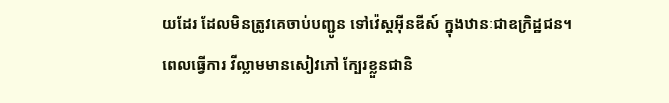យដែរ ដែលមិនត្រូវគេចាប់បញ្ជូន ទៅវ៉េស្ដអ៊ីនឌីស៍ ក្នុងឋានៈជាឧក្រិដ្ឋជន។
ពេលធ្វើការ វីល្លាមមានសៀវភៅ ក្បែរខ្លួនជានិ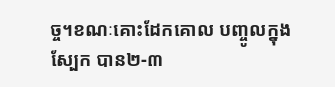ច្ច។ខណៈគោះដែកគោល បញ្ចូលក្នុងស្បែក បាន២-៣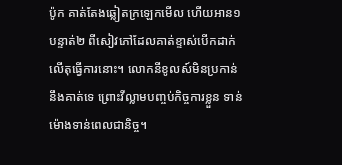ប៉ូក គាត់តែងឆ្លៀតក្រឡេកមើល ហើយអាន១បន្ទាត់២ ពីសៀវភៅដែលគាត់ខ្ទាស់បើកដាក់លើតុធ្វើការនោះ។ លោកនីខូលស៍មិនប្រកាន់ នឹងគាត់ទេ ព្រោះវីល្លាមបញ្ចប់កិច្ចការខ្លួន ទាន់ម៉ោងទាន់ពេលជានិច្ច។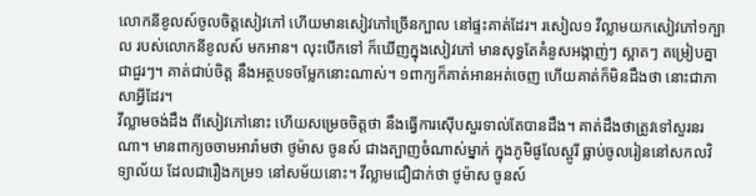លោកនីខូលស៍ចូលចិត្តសៀវភៅ ហើយមានសៀវភៅច្រើនក្បាល នៅផ្ទះគាត់ដែរ។ រសៀល១ វីល្លាមយកសៀវភៅ១ក្បាល របស់លោកនីខូលស៍ មកអាន។ លុះបើកទៅ ក៏ឃើញក្នុងសៀវភៅ មានសុទ្ធតែគំនូសអង្កាញ់ៗ ស្អាតៗ តម្រៀបគ្នា ជាជួរៗ។ គាត់ជាប់ចិត្ត នឹងអត្ថបទចម្លែកនោះណាស់។ ១ពាក្យក៏គាត់អានអត់ចេញ ហើយគាត់ក៏មិនដឹងថា នោះជាភាសាអ្វីដែរ។
វីល្លាមចង់ដឹង ពីសៀវភៅនោះ ហើយសម្រេចចិត្តថា នឹងធ្វើការស៊ើបសួរទាល់តែបានដឹង។ គាត់ដឹងថាត្រូវទៅសួរនរណា។ មានពាក្យចចាមអារ៉ាមថា ថូម៉ាស ចូនស៍ ជាងត្បាញចំណាស់ម្នាក់ ក្នុងភូមិផូលែស្ពូរី ធ្លាប់ចូលរៀននៅសកលវិទ្យាល័យ ដែលជារឿងកម្រ១ នៅសម័យនោះ។ វីល្លាមជឿជាក់ថា ថូម៉ាស ចូនស៍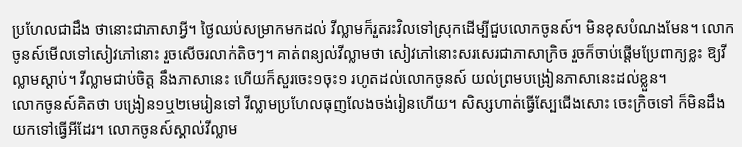ប្រហែលជាដឹង ថានោះជាភាសាអ្វី។ ថ្ងៃឈប់សម្រាកមកដល់ វីល្លាមក៏រួតរះវិលទៅស្រុកដើម្បីជួបលោកចូនស៍។ មិនខុសបំណងមែន។ លោកចូនស៍មើលទៅសៀវភៅនោះ រួចសើចរលាក់តិចៗ។ គាត់ពន្យល់វីល្លាមថា សៀវភៅនោះសរសេរជាភាសាក្រិច រួចក៏ចាប់ផ្ដើមប្រែពាក្យខ្លះ ឱ្យវីល្លាមស្ដាប់។ វីល្លាមជាប់ចិត្ត នឹងភាសានេះ ហើយក៏សួរចេះ១ចុះ១ រហូតដល់លោកចូនស៍ យល់ព្រមបង្រៀនភាសានេះដល់ខ្លួន។
លោកចូនស៍គិតថា បង្រៀន១ឬ២មេរៀនទៅ វីល្លាមប្រហែលធុញលែងចង់រៀនហើយ។ សិស្សហាត់ធ្វើស្បែជើងសោះ ចេះក្រិចទៅ ក៏មិនដឹងយកទៅធ្វើអីដែរ។ លោកចូនស៍ស្គាល់វីល្លាម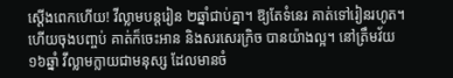ស្ដើងពេកហើយ! វីល្លាមបន្ដរៀន ២ឆ្នាំជាប់គ្នា។ ឱ្យតែទំនេរ គាត់ទៅរៀនរហូត។ ហើយចុងបញ្ចប់ គាត់ក៏ចេះអាន និងសរសេរក្រិច បានយ៉ាងល្អ។ នៅត្រឹមវ័យ១៦ឆ្នាំ វីល្លាមក្លាយជាមនុស្ស ដែលមានចំ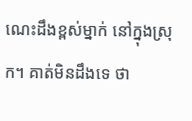ណេះដឹងខ្ពស់ម្នាក់ នៅក្នុងស្រុក។ គាត់មិនដឹងទេ ថា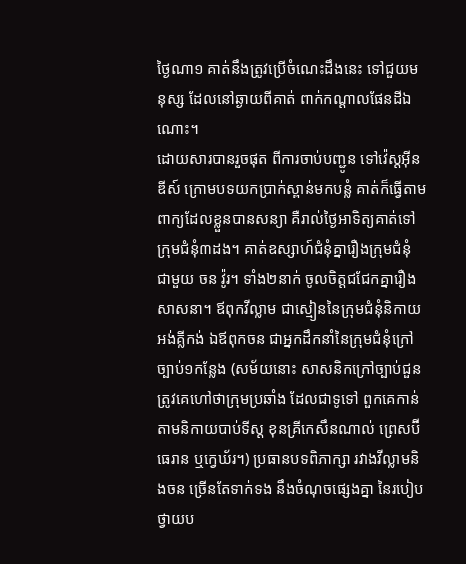ថ្ងៃណា១ គាត់នឹងត្រូវប្រើចំណេះដឹងនេះ ទៅជួយមនុស្ស ដែលនៅឆ្ងាយពីគាត់ ពាក់កណ្ដាលផែនដីឯណោះ។
ដោយសារបានរួចផុត ពីការចាប់បញ្ជូន ទៅវ៉េស្ដអ៊ីនឌីស៍ ក្រោមបទយកប្រាក់ស្ពាន់មកបន្លំ គាត់ក៏ធ្វើតាមពាក្យដែលខ្លួនបានសន្យា គឺរាល់ថ្ងៃអាទិត្យគាត់ទៅក្រុមជំនុំ៣ដង។ គាត់ឧស្សាហ៍ជំនុំគ្នារឿងក្រុមជំនុំ ជាមួយ ចន វ៉ូរ។ ទាំង២នាក់ ចូលចិត្តជជែកគ្នារឿងសាសនា។ ឪពុកវីល្លាម ជាស្មៀននៃក្រុមជំនុំនិកាយអង់គ្លីកង់ ឯឪពុកចន ជាអ្នកដឹកនាំនៃក្រុមជំនុំក្រៅច្បាប់១កន្លែង (សម័យនោះ សាសនិកក្រៅច្បាប់ជួនត្រូវគេហៅថាក្រុមប្រឆាំង ដែលជាទូទៅ ពួកគេកាន់តាមនិកាយបាប់ទីស្ដ ខុនគ្រីកេសឹនណាល់ ព្រេសប៊ីធេរាន ឬក្វេឃ័រ។) ប្រធានបទពិភាក្សា រវាងវីល្លាមនិងចន ច្រើនតែទាក់ទង នឹងចំណុចផ្សេងគ្នា នៃរបៀបថ្វាយប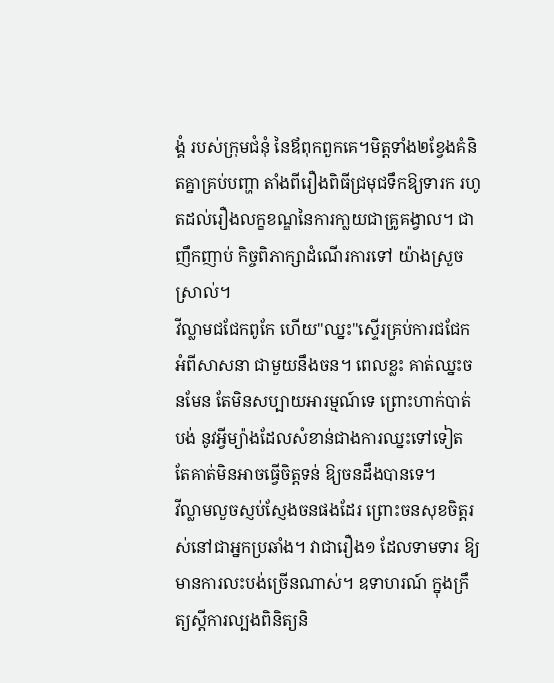ង្គំ របស់ក្រុមជំនុំ នៃឪពុកពួកគេ។មិត្តទាំង២ខ្វែងគំនិតគ្នាគ្រប់បញ្ហា តាំងពីរឿងពិធីជ្រមុជទឹកឱ្យទារក រហូតដល់រឿងលក្ខខណ្ឌនៃការកា្លយជាគ្រូគង្វាល។ ជាញឹកញាប់ កិច្ចពិភាក្សាដំណើរការទៅ យ៉ាងស្រួចស្រាល់។
វីល្លាមជជែកពូកែ ហើយ"ឈ្នះ"ស្ទើរគ្រប់ការជជែក អំពីសាសនា ជាមួយនឹងចន។ ពេលខ្លះ គាត់ឈ្នះចនមែន តែមិនសប្បាយអារម្មណ៍ទេ ព្រោះហាក់បាត់បង់ នូវអ្វីម្យ៉ាងដែលសំខាន់ជាងការឈ្នះទៅទៀត តែគាត់មិនអាចធ្វើចិត្តទន់ ឱ្យចនដឹងបានទេ។
វីល្លាមលួចស្ញប់ស្ញែងចនផងដែរ ព្រោះចនសុខចិត្តរស់នៅជាអ្នកប្រឆាំង។ វាជារឿង១ ដែលទាមទារ ឱ្យមានការលះបង់ច្រើនណាស់។ ឧទាហរណ៍ ក្នុងក្រឹត្យស្ដីការល្បងពិនិត្យនិ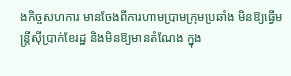ងកិច្ចសហការ មានចែងពីការហាមប្រាមក្រុមប្រឆាំង មិនឱ្យធ្វើមន្ត្រីស៊ីប្រាក់ខែរដ្ឋ និងមិនឱ្យមានតំណែង ក្នុង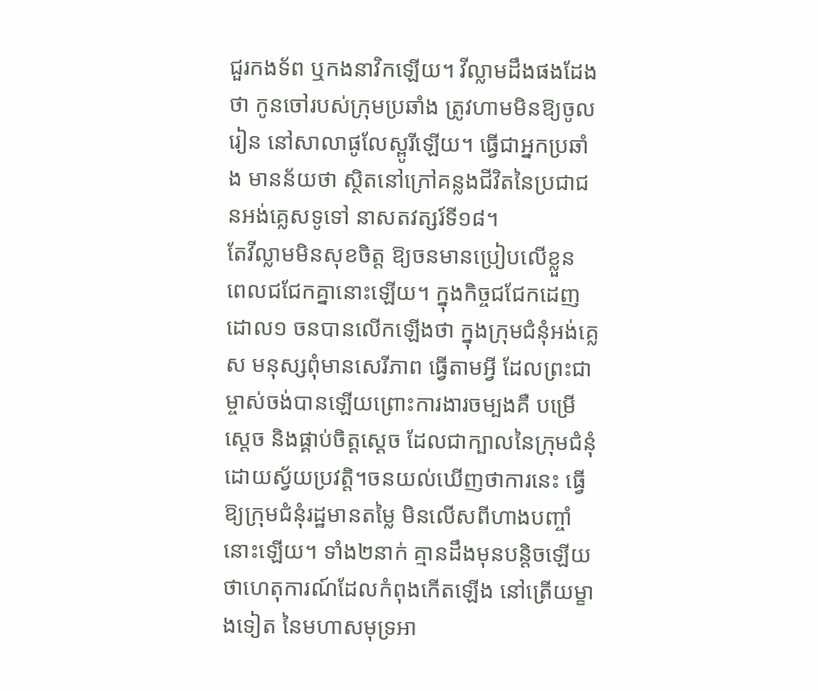ជួរកងទ័ព ឬកងនាវិកឡើយ។ វីល្លាមដឹងផងដែងថា កូនចៅរបស់ក្រុមប្រឆាំង ត្រូវហាមមិនឱ្យចូលរៀន នៅសាលាផូលែស្ពូរីឡើយ។ ធ្វើជាអ្នកប្រឆាំង មានន័យថា ស្ថិតនៅក្រៅគន្លងជីវិតនៃប្រជាជនអង់គ្លេសទូទៅ នាសតវត្សរ៍ទី១៨។
តែវីល្លាមមិនសុខចិត្ត ឱ្យចនមានប្រៀបលើខ្លួន ពេលជជែកគ្នានោះឡើយ។ ក្នុងកិច្ចជជែកដេញដោល១ ចនបានលើកឡើងថា ក្នុងក្រុមជំនុំអង់គ្លេស មនុស្សពុំមានសេរីភាព ធ្វើតាមអ្វី ដែលព្រះជាម្ចាស់ចង់បានឡើយព្រោះការងារចម្បងគឺ បម្រើស្ដេច និងផ្គាប់ចិត្តស្ដេច ដែលជាក្បាលនៃក្រុមជំនុំ ដោយស្វ័យប្រវត្តិ។ចនយល់ឃើញថាការនេះ ធ្វើឱ្យក្រុមជំនុំរដ្ឋមានតម្លៃ មិនលើសពីហាងបញ្ចាំនោះឡើយ។ ទាំង២នាក់ គ្មានដឹងមុនបន្តិចឡើយថាហេតុការណ៍ដែលកំពុងកើតឡើង នៅត្រើយម្ខាងទៀត នៃមហាសមុទ្រអា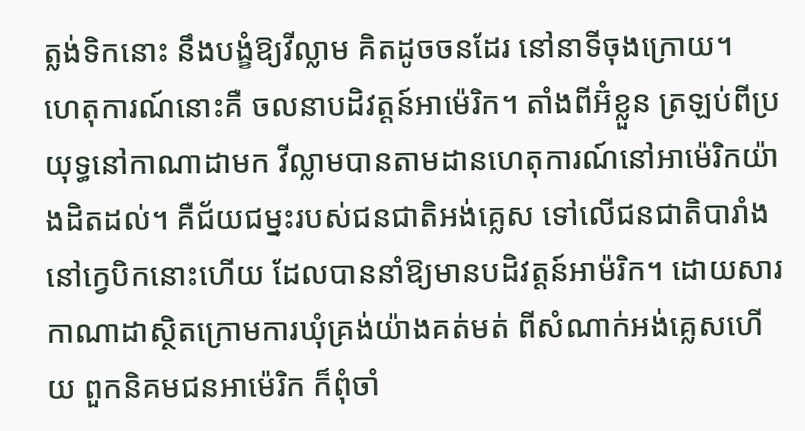ត្លង់ទិកនោះ នឹងបង្ខំឱ្យវីល្លាម គិតដូចចនដែរ នៅនាទីចុងក្រោយ។
ហេតុការណ៍នោះគឺ ចលនាបដិវត្តន៍អាម៉េរិក។ តាំងពីអ៊ំខ្លួន ត្រឡប់ពីប្រយុទ្ធនៅកាណាដាមក វីល្លាមបានតាមដានហេតុការណ៍នៅអាម៉េរិកយ៉ាងដិតដល់។ គឺជ័យជម្នះរបស់ជនជាតិអង់គ្លេស ទៅលើជនជាតិបារាំង នៅក្វេបិកនោះហើយ ដែលបាននាំឱ្យមានបដិវត្តន៍អាម៉រិក។ ដោយសារកាណាដាស្ថិតក្រោមការឃុំគ្រង់យ៉ាងគត់មត់ ពីសំណាក់អង់គ្លេសហើយ ពួកនិគមជនអាម៉េរិក ក៏ពុំចាំ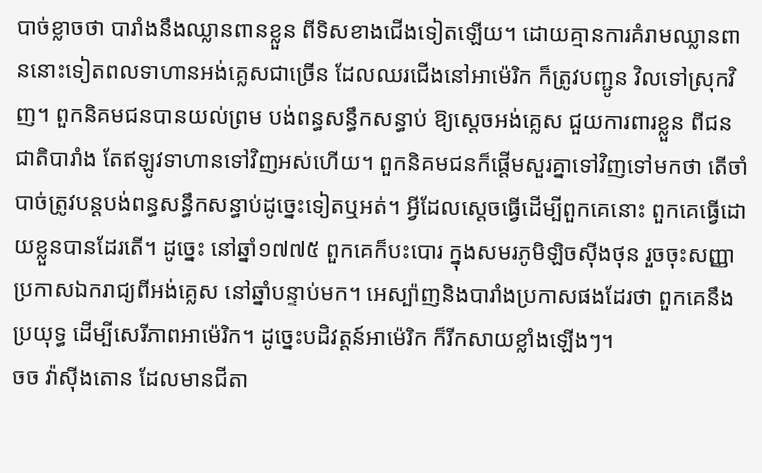បាច់ខ្លាចថា បារាំងនឹងឈ្លានពានខ្លួន ពីទិសខាងជើងទៀតឡើយ។ ដោយគ្មានការគំរាមឈ្លានពាននោះទៀតពលទាហានអង់គ្លេសជាច្រើន ដែលឈរជើងនៅអាម៉េរិក ក៏ត្រូវបញ្ជូន វិលទៅស្រុកវិញ។ ពួកនិគមជនបានយល់ព្រម បង់ពន្ធសន្ធឹកសន្ធាប់ ឱ្យស្ដេចអង់គ្លេស ជួយការពារខ្លួន ពីជនជាតិបារាំង តែឥឡូវទាហានទៅវិញអស់ហើយ។ ពួកនិគមជនក៏ផ្ដើមសួរគ្នាទៅវិញទៅមកថា តើចាំបាច់ត្រូវបន្ដបង់ពន្ធសន្ធឹកសន្ធាប់ដូច្នេះទៀតឬអត់។ អ្វីដែលស្ដេចធ្វើដើម្បីពួកគេនោះ ពួកគេធ្វើដោយខ្លួនបានដែរតើ។ ដូច្នេះ នៅឆ្នាំ១៧៧៥ ពួកគេក៏បះបោរ ក្នុងសមរភូមិឡិចស៊ីងថុន រួចចុះសញ្ញាប្រកាសឯករាជ្យពីអង់គ្លេស នៅឆ្នាំបន្ទាប់មក។ អេស្ប៉ាញនិងបារាំងប្រកាសផងដែរថា ពួកគេនឹងប្រយុទ្ធ ដើម្បីសេរីភាពអាម៉េរិក។ ដូច្នេះបដិវត្តន៍អាម៉េរិក ក៏រីកសាយខ្លាំងឡើងៗ។
ចច វ៉ាស៊ីងតោន ដែលមានជីតា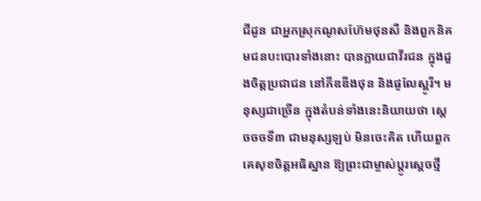ជីដូន ជាអ្នកស្រុកណូសហ៊ែមថុនសឺ និងពួកនិគមជនបះបោរទាំងនោះ បានក្លាយជាវីរជន ក្នុងដួងចិត្តប្រជាជន នៅភីឌឌីងថុន និងផូលែស្ពូរី។ មនុស្សជាច្រើន ក្នុងតំបន់ទាំងនេះនិយាយថា ស្ដេចចចទី៣ ជាមនុស្សឡប់ មិនចេះគិត ហើយពួកគេសុខចិត្តអធិស្ឋាន ឱ្យព្រះជាម្ចាស់ប្ដូរស្ដេចថ្មី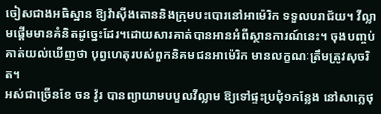ចៀសជាងអធិស្ឋាន ឱ្យវ៉ាស៊ីងតោននិងក្រុមបះបោរនៅអាម៉េរិក ទទួលបរាជ័យ។ វីល្លាមផ្ដើមមានគំនិតដូច្នេះដែរ។ដោយសារគាត់បានអានអំពីស្ថានការណ៍នេះ។ ចុងបញ្ចប់ គាត់យល់ឃើញថា បុព្វហេតុរបស់ពួកនិគមជនអាម៉េរិក មានលក្ខណៈត្រឹមត្រូវសុចរិត។
អស់ជាច្រើនខែ ចន វ៉ូរ បានព្យាយាមបបួលវីល្លាម ឱ្យទៅផ្ទះប្រជុំ១កន្លែង នៅសាក្លេថុ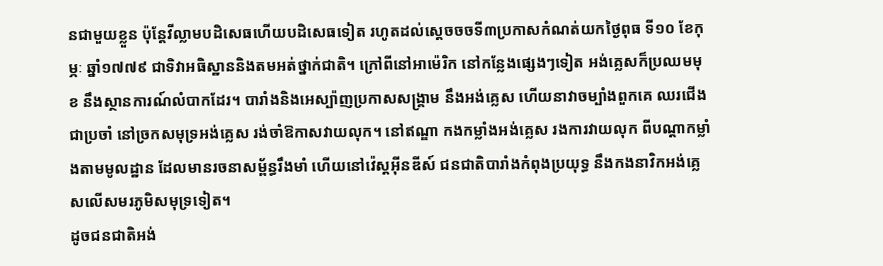នជាមួយខ្លួន ប៉ុន្ដែវីល្លាមបដិសេធហើយបដិសេធទៀត រហូតដល់ស្ដេចចចទី៣ប្រកាសកំណត់យកថ្ងៃពុធ ទី១០ ខែកុម្ភៈ ឆ្នាំ១៧៧៩ ជាទិវាអធិស្ឋាននិងតមអត់ថ្នាក់ជាតិ។ ក្រៅពីនៅអាម៉េរិក នៅកន្លែងផ្សេងៗទៀត អង់គ្លេសក៏ប្រឈមមុខ នឹងស្ថានការណ៍លំបាកដែរ។ បារាំងនិងអេស្ប៉ាញប្រកាសសង្គ្រាម នឹងអង់គ្លេស ហើយនាវាចម្បាំងពួកគេ ឈរជើងជាប្រចាំ នៅច្រកសមុទ្រអង់គ្លេស រង់ចាំឱកាសវាយលុក។ នៅឥណ្ឌា កងកម្លាំងអង់គ្លេស រងការវាយលុក ពីបណ្ដាកម្លាំងតាមមូលដ្ឋាន ដែលមានរចនាសម្ព័ន្ធរឹងមាំ ហើយនៅវ៉េស្ដអ៊ីនឌីស៍ ជនជាតិបារាំងកំពុងប្រយុទ្ធ នឹងកងនាវិកអង់គ្លេសលើសមរភូមិសមុទ្រទៀត។
ដូចជនជាតិអង់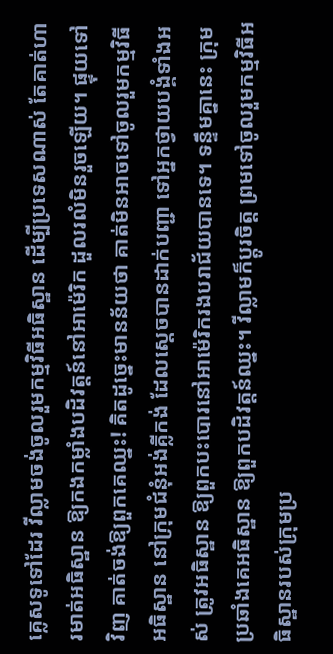គ្លេសទូទៅដែរ វីល្លាមចង់ចូលរួមកម្មវិធីអធិស្ឋាន ដើម្បីប្រទេសណាស់ តែគាត់ហារមាត់អធិស្ឋាន ឱ្យកងកម្លាំងបដិវត្តន៍នៅអាម៉េរិក ដួលរលំមិនរួចឡើយ។ ផ្ទុយទៅវិញ គាត់ចង់ឱ្យពួកគេឈ្នះ! គិតដូច្នេះមានន័យថា គាត់មិនអាចទៅចូលរួមកម្មវិធីអធិស្ឋាន នៅក្រុមជំនុំអង់គ្លីកង់ ដែលស្ដេចបានដាក់បញ្ជា ទៅអ្នកថ្វាយបង្គំទាំងអស់ ត្រូវអធិស្ឋាន ឱ្យពួកបះបោរនៅអាម៉េរិករងបរាជ័យបានទេ។ ទន្ទឹមគ្នានេះ ក្រុមប្រឆាំងគេអធិស្ឋាន ឱ្យពួកបដិវត្តន៍ឈ្នះ។ វីល្លាមក៏ប្ដូរចិត្ត ព្រមទៅចូលរួមកម្មវិធីអធិស្ឋានរបស់ក្រុមប្រ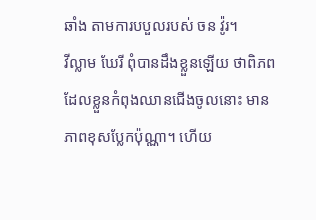ឆាំង តាមការបបួលរបស់ ចន វ៉ូរ។
វីល្លាម ឃែរី ពុំបានដឹងខ្លួនឡើយ ថាពិភពដែលខ្លួនកំពុងឈានជើងចូលនោះ មានភាពខុសប្លែកប៉ុណ្ណា។ ហើយ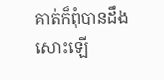គាត់ក៏ពុំបានដឹងសោះឡើ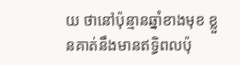យ ថានៅប៉ុន្មានឆ្នាំខាងមុខ ខ្លួនគាត់នឹងមានឥទ្ធិពលប៉ុ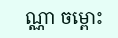ណ្ណា ចម្ពោះ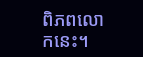ពិភពលោកនេះ។